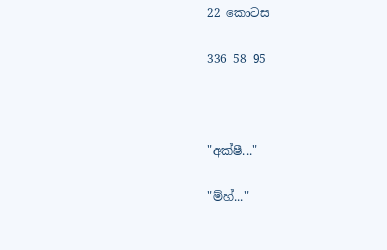22 කොටස

336 58 95



"අක්ෂී..."

"ම්හ්..."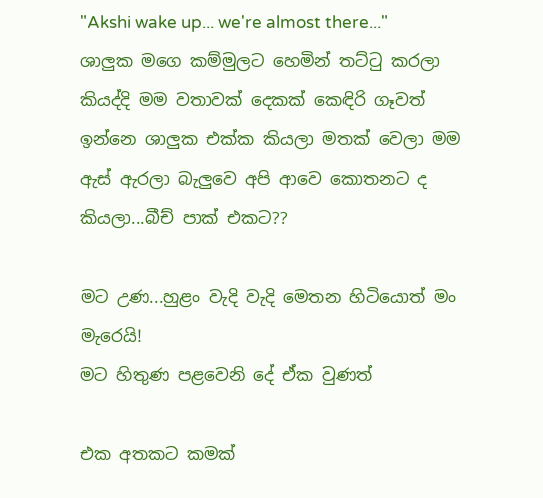"Akshi wake up... we're almost there..."
ශාලුක මගෙ කම්මුලට හෙමින් තට්ටු කරලා කියද්දි මම වතාවක් දෙකක් කෙඳිරි ගෑවත් ඉන්නෙ ශාලුක එක්ක කියලා මතක් වෙලා මම ඇස් ඇරලා බැලුවෙ අපි ආවෙ කොතනට ද කියලා...බීච් පාක් එකට??

මට උණ...හුළං වැදි වැදි මෙතන හිටියොත් මං මැරෙයි!
මට හිතුණ පළවෙනි දේ ඒක වුණත්

එක අතකට කමක්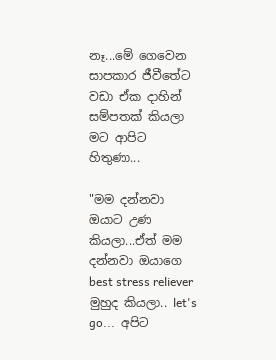නෑ...මේ ගෙවෙන සාපකාර ජීවීතේට වඩා ඒක දාහින් සම්පතක් කියලා මට ආපිට හිතුණා...

"මම දන්නවා ඔයාට උණ කියලා...ඒත් මම දන්නවා ඔයාගෙ best stress reliever මුහුද කියලා.. let's go...  අපිට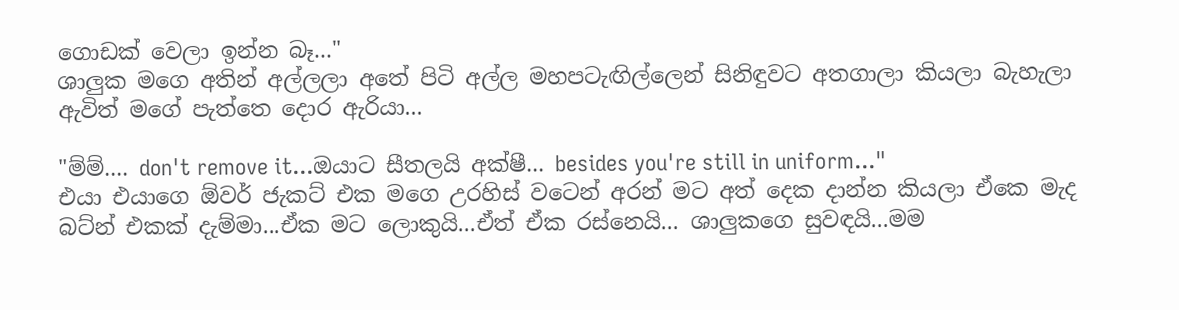ගොඩක් වෙලා ඉන්න බෑ..."
ශාලුක මගෙ අතින් අල්ලලා අතේ පිටි අල්ල මහපටැඟිල්ලෙන් සිනිඳුවට අතගාලා කියලා බැහැලා ඇවිත් මගේ පැත්තෙ දොර ඇරියා...

"ම්ම්.... don't remove it...ඔයාට සීතලයි අක්ෂී... besides you're still in uniform..."
එයා එයාගෙ ඕවර් ජැකට් එක මගෙ උරහිස් වටෙන් අරන් මට අත් දෙක දාන්න කියලා ඒකෙ මැද බට්න් එකක් දැම්මා...ඒක මට ලොකුයි...ඒත් ඒක රස්නෙයි... ශාලුකගෙ සුවඳයි...මම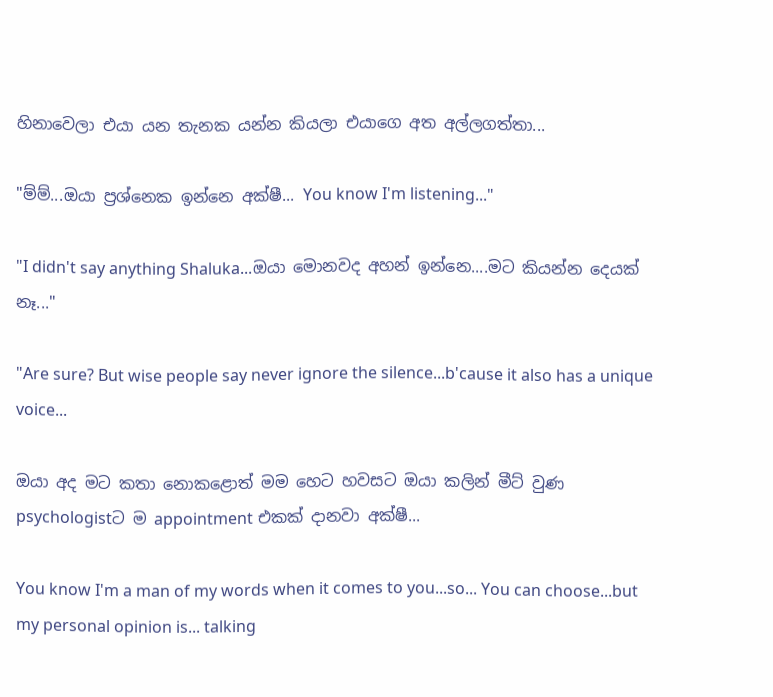හිනාවෙලා එයා යන තැනක යන්න කියලා එයාගෙ අත අල්ලගත්තා...

"ම්ම්...ඔයා ප්‍රශ්නෙක ඉන්නෙ අක්ෂී... You know I'm listening..."

"I didn't say anything Shaluka...ඔයා මොනවද අහන් ඉන්නෙ....මට කියන්න දෙයක් නෑ..."

"Are sure? But wise people say never ignore the silence...b'cause it also has a unique voice...

ඔයා අද මට කතා නොකළොත් මම හෙට හවසට ඔයා කලින් මීට් වුණ psychologistට ම appointment එකක් දානවා අක්ෂී...

You know I'm a man of my words when it comes to you...so... You can choose...but my personal opinion is... talking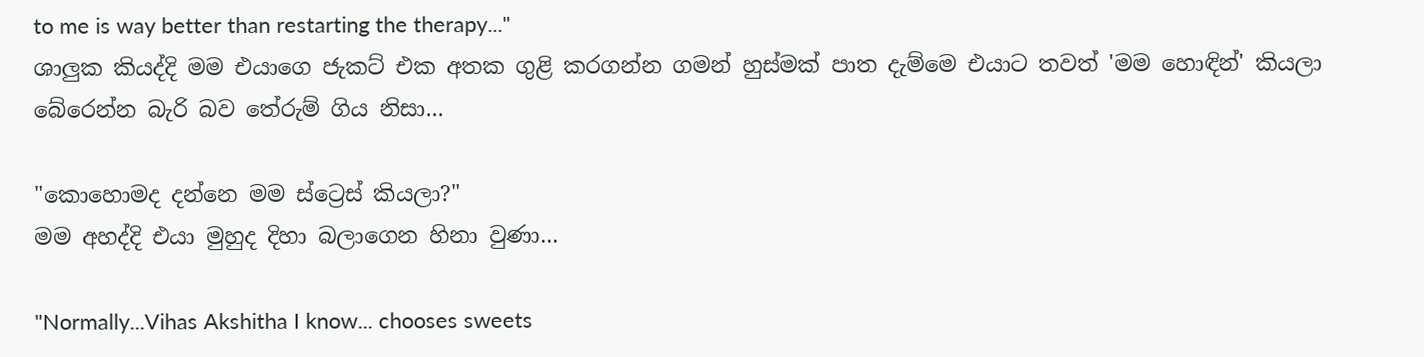to me is way better than restarting the therapy..."
ශාලුක කියද්දි මම එයාගෙ ජැකට් එක අතක ගුළි කරගන්න ගමන් හුස්මක් පාත දැම්මෙ එයාට තවත් 'මම හොඳින්' කියලා බේරෙන්න බැරි බව තේරුම් ගිය නිසා...

"කොහොමද දන්නෙ මම ස්ට්‍රෙස් කියලා?"
මම අහද්දි එයා මුහුද දිහා බලාගෙන හිනා වුණා...

"Normally...Vihas Akshitha I know... chooses sweets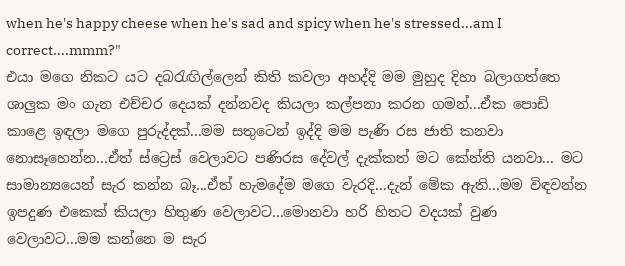when he's happy cheese when he's sad and spicy when he's stressed...am I correct....mmm?"
එයා මගෙ නිකට යට දබරැඟිල්ලෙන් කිති කවලා අහද්දි මම මුහුද දිහා බලාගත්තෙ ශාලුක මං ගැන එච්චර දෙයක් දන්නවද කියලා කල්පනා කරන ගමන්...ඒක පොඩි කාළෙ ඉඳලා මගෙ පුරුද්දක්...මම සතුටෙන් ඉද්දි මම පැණි රස ජාති කනවා නොසෑහෙන්න...ඒත් ස්ට්‍රෙස් වෙලාවට පණිරස දේවල් දැක්කත් මට කේන්ති යනවා... මට සාමාන්‍යයෙන් සැර කන්න බෑ...ඒත් හැමදේම මගෙ වැරදි...දැන් මේක ඇති...මම විඳවන්න ඉපදුණ එකෙක් කියලා හිතුණ වෙලාවට...මොනවා හරි හිතට වදයක් වුණ වෙලාවට...මම කන්නෙ ම සැර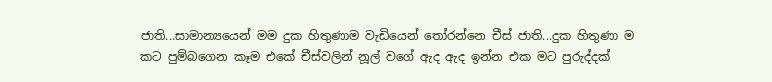ජාති...සාමාන්‍යයෙන් මම දුක හිතුණාම වැඩියෙන් තෝරන්නෙ චීස් ජාති...දුක හිතුණා ම කට පුම්බගෙන කෑම එකේ චීස්වලින් නූල් වගේ ඇද ඇද ඉන්න එක මට පුරුද්දක්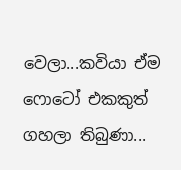වෙලා...කවියා ඒම ෆොටෝ එකකුත් ගහලා තිබුණා...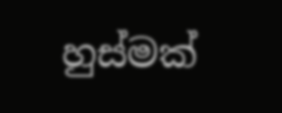හුස්මක්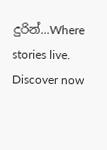දුරින්...Where stories live. Discover now